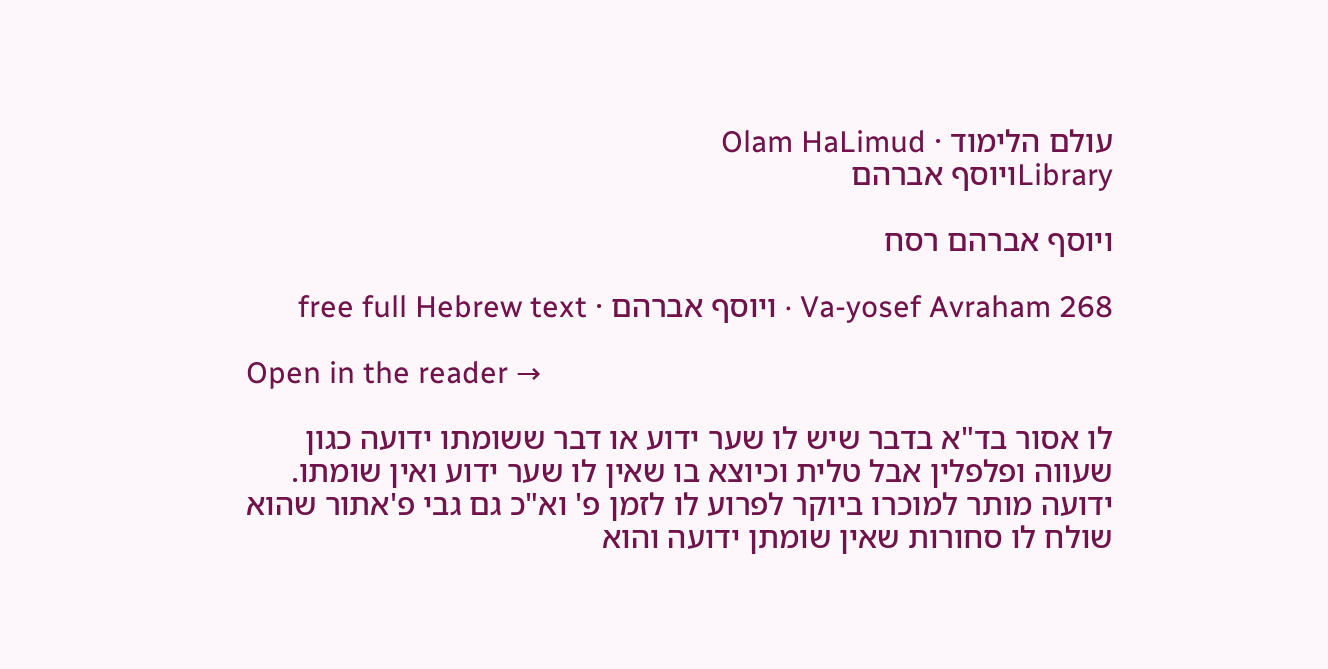עולם הלימוד · Olam HaLimud
Libraryויוסף אברהם

ויוסף אברהם רסח

Va-yosef Avraham 268 · ויוסף אברהם · free full Hebrew text

Open in the reader →

לו אסור בד"א בדבר שיש לו שער ידוע או דבר ששומתו ידועה כגון שעווה ופלפלין אבל טלית וכיוצא בו שאין לו שער ידוע ואין שומתו. ידועה מותר למוכרו ביוקר לפרוע לו לזמן פ' וא"כ גם גבי פ'אתור שהוא שולח לו סחורות שאין שומתן ידועה והוא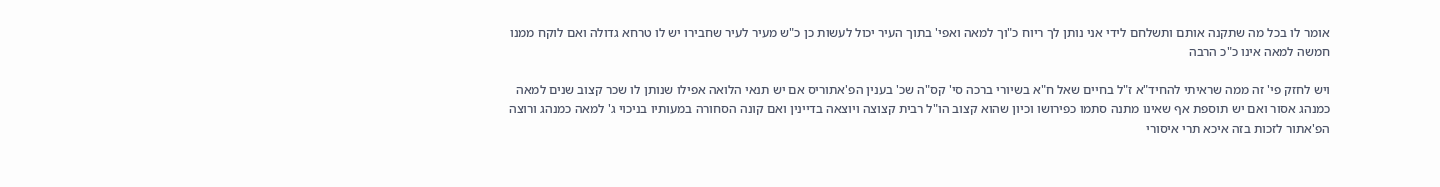אומר לו בכל מה שתקנה אותם ותשלחם לידי אני נותן לך ריוח כ"וך למאה ואפי' בתוך העיר יכול לעשות כן כ"ש מעיר לעיר שחבירו יש לו טרחא גדולה ואם לוקח ממנו חמשה למאה אינו כ"כ הרבה

ויש לחזק פי' זה ממה שראיתי להחיד"א ז"ל בחיים שאל ח"א בשיורי ברכה סי' קס"ה שכ' בענין הפ'אתוריס אם יש תנאי הלואה אפילו שנותן לו שכר קצוב שנים למאה כמנהג אסור ואם יש תוספת אף שאינו מתנה סתמו כפירושו וכיון שהוא קצוב הו"ל רבית קצוצה ויוצאה בדיינין ואם קונה הסחורה במעותיו בניכוי ג' למאה כמנהג ורוצה הפ'אתור לזכות בזה איכא תרי איסורי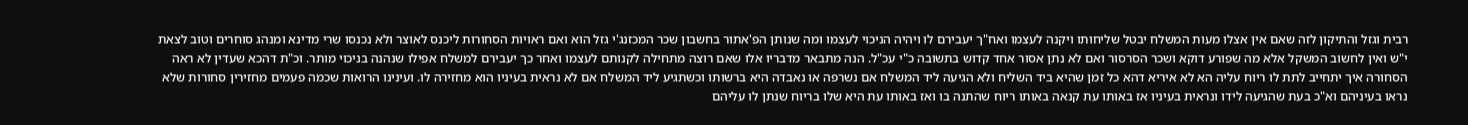רבית וגזל והתיקון לזה שאם אין אצלו מעות המשלח יבטל שליחותו ויקנה לעצמו ואח"ך יעבירם לו ויהיה הניכוי לעצמו ומה שנותן הפ'אתור בחשבון שכר המכזנג'י גזל הוא ואם ראויות הסחורות ליכנס לאוצר ולא נכנסו שרי מדינא ומנהג סוחרים וטוב לצאת י"ש ואין לחשוב המשקל אלא מה שפורע דוקא ושכר הסרסור ואם לא נתן אסור אחד קדוש בתשובה כ"י עכ"ל. הנה מתבאר מדבריו אלו שאם רוצה מתחילה לקנותם לעצמו ואחר כך יעבירם למשלח אפילו שנהנה בניכוי מותר. וכ"ת דהכא שעדין לא ראה הסחורה איך יתחייב לתת לו ריוח עליה הא לא איריא דהא כל זמן שהיא ביד השליח ולא הגיעה ליד המשלח אם נשרפה או נאבדה היא ברשותו וכשתגיע ליד המשלח אם לא נראית בעיניו הוא מחזירה לו. ועינינו הרואות שכמה פעמים מחזירין סחורות שלא נראו בעיניהם וא"כ בעת שהגיעה לידו ונראית בעיניו אז באותו עת קנאה באותו ריוח שהתנה בו ואז באותו עת היא שלו בריוח שנתן לו עליהם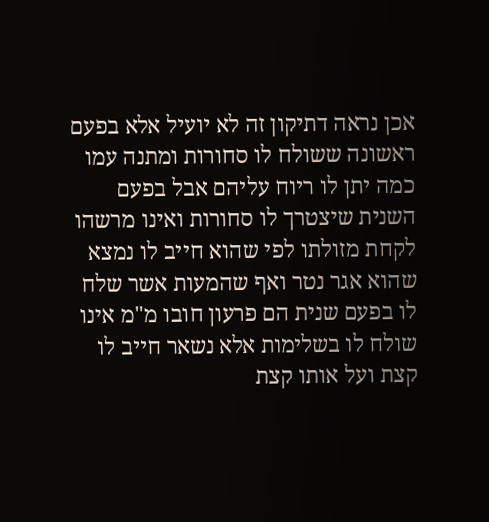אכן נראה דתיקון זה לא יועיל אלא בפעם ראשונה ששולח לו סחורות ומתנה עמו כמה יתן לו ריוח עליהם אבל בפעם השנית שיצטרך לו סחורות ואינו מרשהו לקחת מזולתו לפי שהוא חייב לו נמצא שהוא אגר נטר ואף שהמעות אשר שלח לו בפעם שנית הם פרעון חובו מ"מ אינו שולח לו בשלימות אלא נשאר חייב לו קצת ועל אותו קצת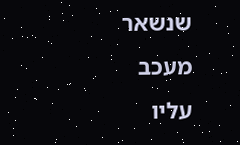שנשאר מעכב עליו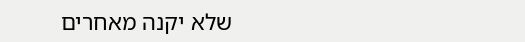שלא יקנה מאחרים